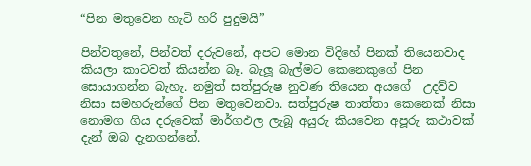“පින මතුවෙන හැටි හරි පුදුමයි”

පින්වතුනේ, පින්වත් දරුවනේ, අපට මොන විදිහේ පිනක් තියෙනවාද කියලා කාටවත් කියන්න බෑ. බැලූ බැල්මට කෙනෙකුගේ පින සොයාගන්න බැහැ. නමුත් සත්පුරුෂ නුවණ තියෙන අයගේ  උදව්ව නිසා සමහරුන්ගේ පින මතුවෙනවා. සත්පුරුෂ තාත්තා කෙනෙක් නිසා නොමග ගිය දරුවෙක් මාර්ගඵල ලැබූ අයුරු කියවෙන අපූරු කථාවක් දැන් ඔබ දැනගන්නේ.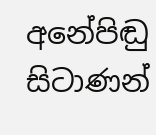අනේපිඬු සිටාණන්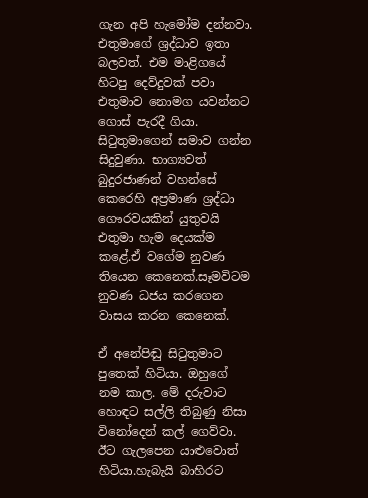ගැන අපි හැමෝම දන්නවා. එතුමාගේ ශ්‍රද්ධාව ඉතා බලවත්. එම මාළිගයේ හිටපු දෙව්දුවක් පවා එතුමාව නොමග යවන්නට ගොස් පැරදී ගියා. සිටුතුමාගෙන් සමාව ගන්න සිදුවුණා. භාග්‍යවත් බුදුරජාණන් වහන්සේ කෙරෙහි අප්‍රමාණ ශ්‍රද්ධා ගෞරවයකින් යුතුවයි එතුමා හැම දෙයක්ම කළේ.ඒ වගේම නුවණ තියෙන කෙනෙක්.සෑමවිටම නුවණ ධජය කරගෙන වාසය කරන කෙනෙක්.

ඒ අනේපිඬු සිටුතුමාට පුතෙක් හිටියා. ඔහුගේ නම කාල. මේ දරුවාට හොඳට සල්ලි තිබුණු නිසා විනෝදෙන් කල් ගෙව්වා. ඊට ගැලපෙන යාළුවොත් හිටියා.හැබැයි බාහිරට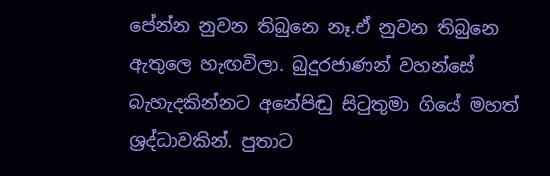පේන්න නුවන තිබුනෙ නෑ.ඒ නුවන තිබුනෙ ඇතුලෙ හැඟවිලා. බුදුරජාණන් වහන්සේ බැහැදකින්නට අනේපිඬු සිටුතුමා ගියේ මහත් ශ්‍රද්ධාවකින්. පුතාට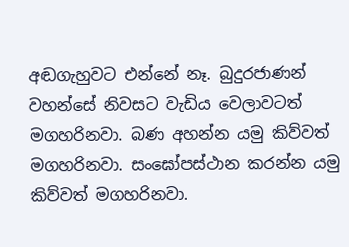අඬගැහුවට එන්නේ නෑ. බුදුරජාණන් වහන්සේ නිවසට වැඩිය වෙලාවටත් මගහරිනවා. බණ අහන්න යමු කිව්වත් මගහරිනවා. සංඝෝපස්ථාන කරන්න යමු කිව්වත් මගහරිනවා.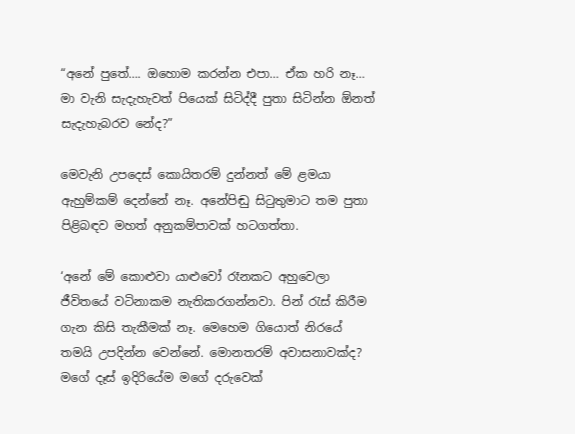“අනේ පුතේ…. ඔහොම කරන්න එපා… ඒක හරි නෑ… මා වැනි සැදැහැවත් පියෙක් සිටිද්දී පුතා සිටින්න ඕනත් සැදැහැබරව නේද?”

මෙවැනි උපදෙස් කොයිතරම් දුන්නත් මේ ළමයා ඇහුම්කම් දෙන්නේ නෑ. අනේපිඬු සිටුතුමාට තම පුතා පිළිබඳව මහත් අනුකම්පාවක් හටගත්තා.

‘අනේ මේ කොළුවා යාළුවෝ රෑනකට අහුවෙලා ජීවිතයේ වටිනාකම නැතිකරගන්නවා. පින් රැස් කිරීම ගැන කිසි තැකීමක් නෑ. මෙහෙම ගියොත් නිරයේ තමයි උපදින්න වෙන්නේ. මොනතරම් අවාසනාවක්ද? මගේ දෑස් ඉදිරියේම මගේ දරුවෙක්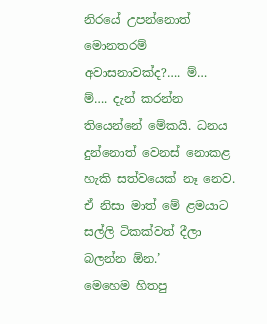නිරයේ උපන්නොත් මොනතරම් අවාසනාවක්ද?…. ම්… ම්…. දැන් කරන්න තියෙන්නේ මේකයි. ධනය දුන්නොත් වෙනස් නොකළ හැකි සත්වයෙක් නෑ නෙව. ඒ නිසා මාත් මේ ළමයාට සල්ලි ටිකක්වත් දීලා බලන්න ඕන.’
මෙහෙම හිතපු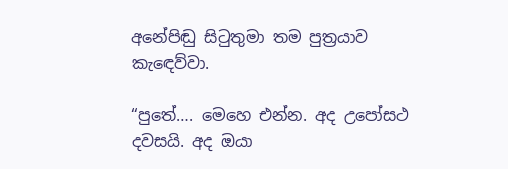අනේපිඬු සිටුතුමා තම පුත්‍රයාව කැඳෙව්වා.

“පුතේ…. මෙහෙ එන්න. අද උපෝසථ දවසයි. අද ඔයා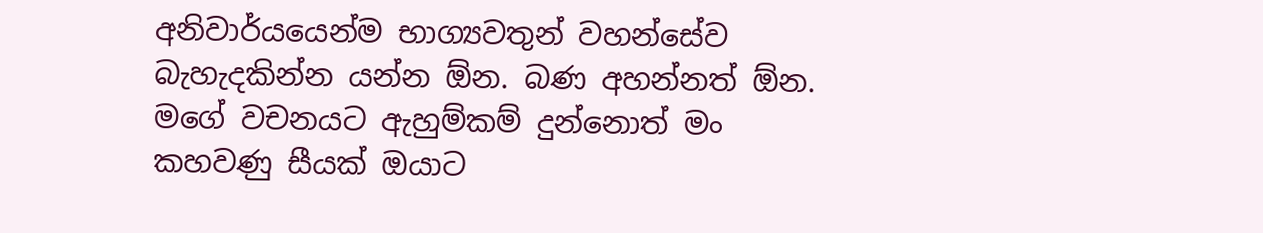අනිවාර්යයෙන්ම භාග්‍යවතුන් වහන්සේව බැහැදකින්න යන්න ඕන. බණ අහන්නත් ඕන. මගේ වචනයට ඇහුම්කම් දුන්නොත් මං කහවණු සීයක් ඔයාට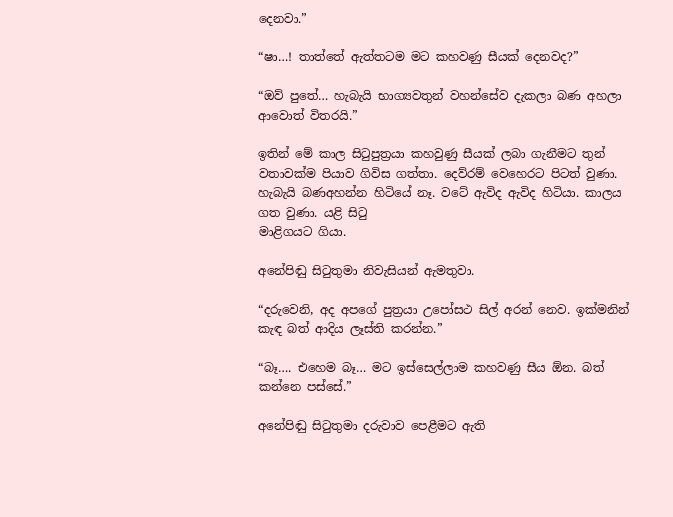දෙනවා.”

“ෂා…! තාත්තේ ඇත්තටම මට කහවණු සීයක් දෙනවද?”

“ඔව් පුතේ… හැබැයි භාග්‍යවතුන් වහන්සේව දැකලා බණ අහලා ආවොත් විතරයි.”

ඉතින් මේ කාල සිටුපුත්‍රයා කහවුණු සීයක් ලබා ගැනීමට තුන් වතාවක්ම පියාව ගිවිස ගත්තා. දෙව්රම් වෙහෙරට පිටත් වුණා. හැබැයි බණඅහන්න හිටියේ නෑ. වටේ ඇවිද ඇවිද හිටියා. කාලය ගත වුණා. යළි සිටු
මාළිගයට ගියා.

අනේපිඬු සිටුතුමා නිවැසියන් ඇමතුවා.

“දරුවෙනි, අද අපගේ පුත්‍රයා උපෝසථ සිල් අරන් නෙව. ඉක්මනින් කැඳ බත් ආදිය ලෑස්ති කරන්න.”

“බෑ…. එහෙම බෑ… මට ඉස්සෙල්ලාම කහවණු සීය ඕන. බත් කන්නෙ පස්සේ.”

අනේපිඬු සිටුතුමා දරුවාව පෙළීමට ඇති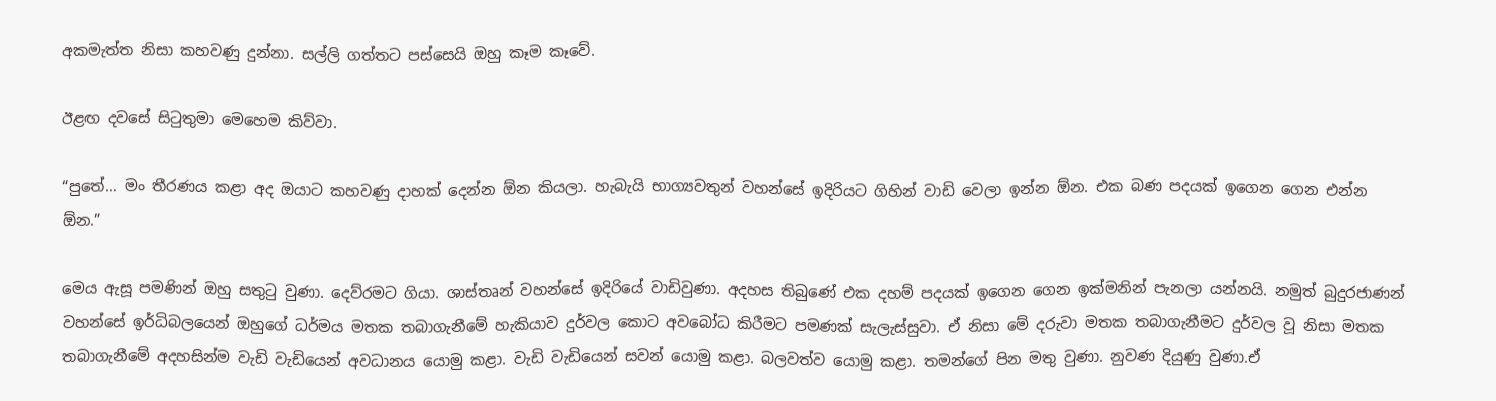අකමැත්ත නිසා කහවණු දුන්නා. සල්ලි ගත්තට පස්සෙයි ඔහු කෑම කෑවේ.

ඊළඟ දවසේ සිටුතුමා මෙහෙම කිව්වා.

“පුතේ… මං තීරණය කළා අද ඔයාට කහවණු දාහක් දෙන්න ඕන කියලා. හැබැයි භාග්‍යවතුන් වහන්සේ ඉදිරියට ගිහින් වාඩි වෙලා ඉන්න ඕන. එක බණ පදයක් ඉගෙන ගෙන එන්න ඕන.”

මෙය ඇසූ පමණින් ඔහු සතුටු වුණා. දෙව්රමට ගියා. ශාස්තෘන් වහන්සේ ඉදිරියේ වාඩිවුණා. අදහස තිබුණේ එක දහම් පදයක් ඉගෙන ගෙන ඉක්මනින් පැනලා යන්නයි. නමුත් බුදුරජාණන් වහන්සේ ඉර්ධිබලයෙන් ඔහුගේ ධර්මය මතක තබාගැනීමේ හැකියාව දුර්වල කොට අවබෝධ කිරීමට පමණක් සැලැස්සුවා. ඒ නිසා මේ දරුවා මතක තබාගැනීමට දුර්වල වූ නිසා මතක තබාගැනීමේ අදහසින්ම වැඩි වැඩියෙන් අවධානය යොමු කළා. වැඩි වැඩියෙන් සවන් යොමු කළා. බලවත්ව යොමු කළා. තමන්ගේ පින මතු වුණා. නුවණ දියුණු වුණා.ඒ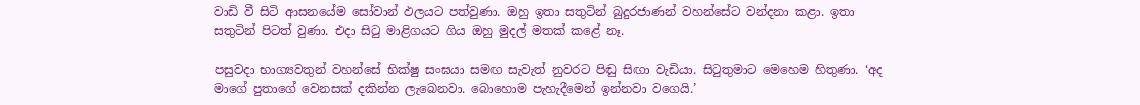වාඩි වී සිටි ආසනයේම සෝවාන් ඵලයට පත්වුණා. ඔහු ඉතා සතුටින් බුදුරජාණන් වහන්සේට වන්දනා කළා. ඉතා සතුටින් පිටත් වුණා. එදා සිටු මාළිගයට ගිය ඔහු මුදල් මතක් කළේ නෑ.

පසුවදා භාග්‍යවතුන් වහන්සේ භික්ෂු සංඝයා සමඟ සැවැත් නුවරට පිඬු සිඟා වැඩියා. සිටුතුමාට මෙහෙම හිතුණා. ‘අද මාගේ පුතාගේ වෙනසක් දකින්න ලැබෙනවා. බොහොම පැහැදීමෙන් ඉන්නවා වගෙයි.’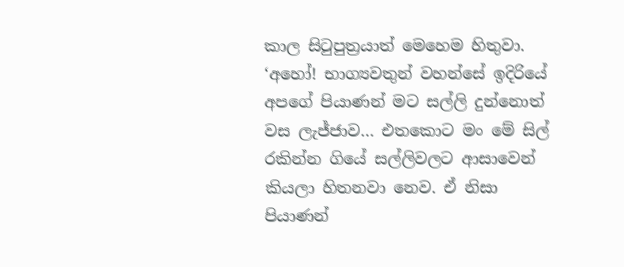කාල සිටුපුත්‍රයාත් මෙහෙම හිතුවා. ‘අහෝ! භාග්‍යවතුන් වහන්සේ ඉදිරියේ අපගේ පියාණන් මට සල්ලි දුන්නොත් වස ලැජ්ජාව… එතකොට මං මේ සිල් රකින්න ගියේ සල්ලිවලට ආසාවෙන් කියලා හිතනවා නෙව. ඒ නිසා පියාණන්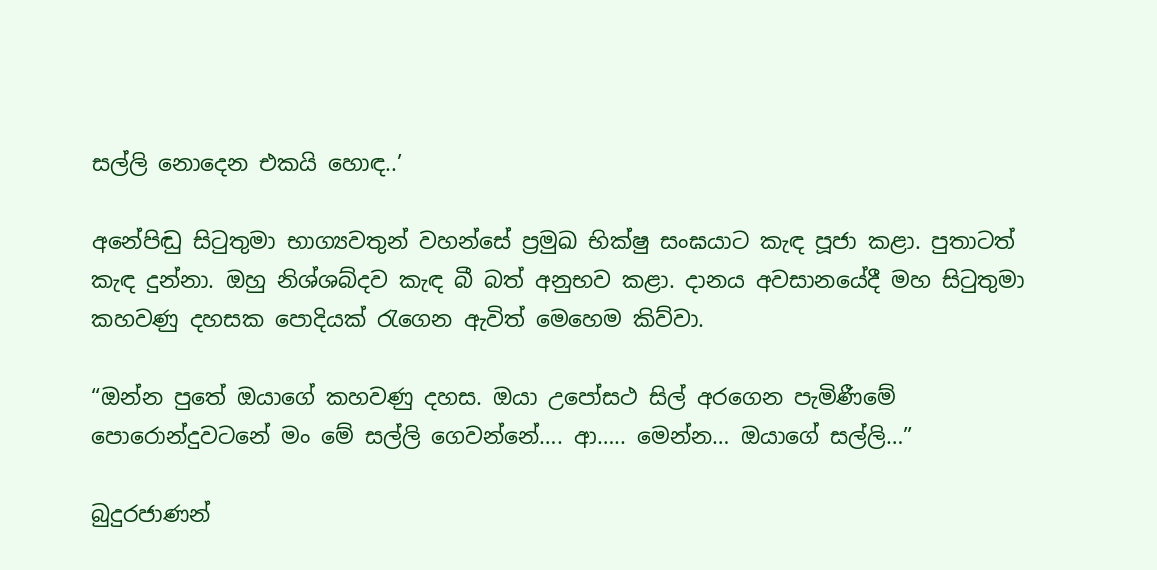සල්ලි නොදෙන එකයි හොඳ..’

අනේපිඬු සිටුතුමා භාග්‍යවතුන් වහන්සේ ප්‍රමුඛ භික්ෂු සංඝයාට කැඳ පූජා කළා. පුතාටත් කැඳ දුන්නා. ඔහු නිශ්ශබ්දව කැඳ බී බත් අනුභව කළා. දානය අවසානයේදී මහ සිටුතුමා කහවණු දහසක පොදියක් රැගෙන ඇවිත් මෙහෙම කිව්වා.

“ඔන්න පුතේ ඔයාගේ කහවණු දහස. ඔයා උපෝසථ සිල් අරගෙන පැමිණීමේ පොරොන්දුවටනේ මං මේ සල්ලි ගෙවන්නේ…. ආ….. මෙන්න… ඔයාගේ සල්ලි…”

බුදුරජාණන්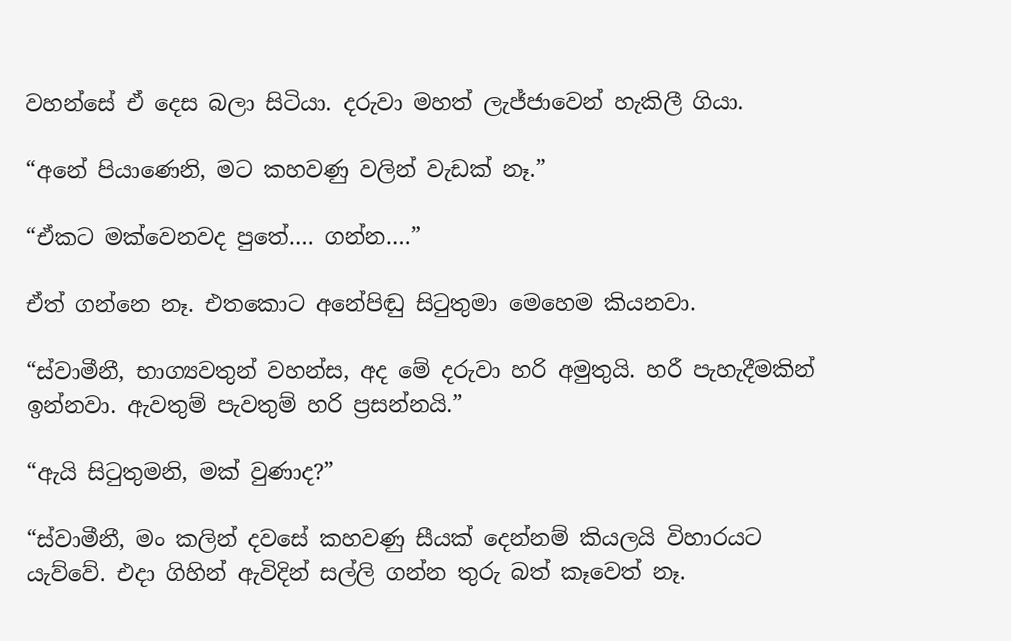වහන්සේ ඒ දෙස බලා සිටියා. දරුවා මහත් ලැජ්ජාවෙන් හැකිලී ගියා.

“අනේ පියාණෙනි, මට කහවණු වලින් වැඩක් නෑ.”

“ඒකට මක්වෙනවද පුතේ…. ගන්න….”

ඒත් ගන්නෙ නෑ. එතකොට අනේපිඬු සිටුතුමා මෙහෙම කියනවා.

“ස්වාමීනී, භාග්‍යවතුන් වහන්ස, අද මේ දරුවා හරි අමුතුයි. හරී පැහැදීමකින් ඉන්නවා. ඇවතුම් පැවතුම් හරි ප්‍රසන්නයි.”

“ඇයි සිටුතුමනි, මක් වුණාද?”

“ස්වාමීනී, මං කලින් දවසේ කහවණු සීයක් දෙන්නම් කියලයි විහාරයට යැව්වේ. එදා ගිහින් ඇවිදින් සල්ලි ගන්න තුරු බත් කෑවෙත් නෑ.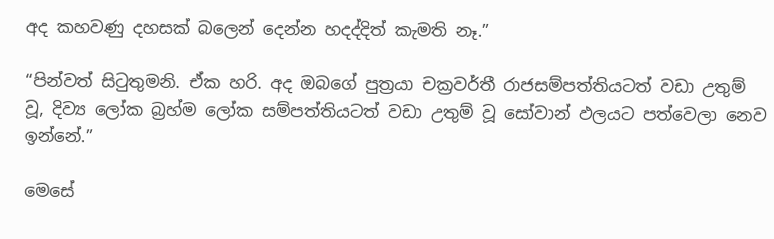අද කහවණු දහසක් බලෙන් දෙන්න හදද්දිත් කැමති නෑ.”

“පින්වත් සිටුතුමනි. ඒක හරි. අද ඔබගේ පුත්‍රයා චක්‍රවර්තී රාජසම්පත්තියටත් වඩා උතුම් වූ, දිව්‍ය ලෝක බ්‍රහ්ම ලෝක සම්පත්තියටත් වඩා උතුම් වූ සෝවාන් ඵලයට පත්වෙලා නෙව ඉන්නේ.”

මෙසේ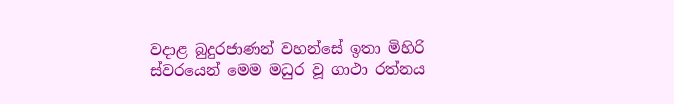වදාළ බුදුරජාණන් වහන්සේ ඉතා මිහිරි ස්වරයෙන් මෙම මධුර වූ ගාථා රත්නය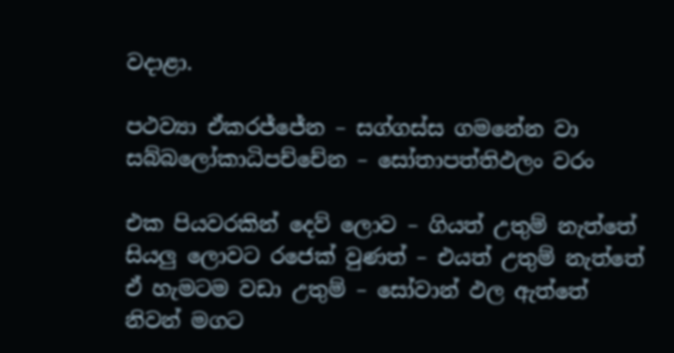වදාළා.

පථව්‍යා ඒකරජ්ජේන – සග්ගස්ස ගමනේන වා
සබ්බලෝකාධිපච්චේන – සෝතාපත්තිඵලං වරං

එක පියවරකින් දෙව් ලොව – ගියත් උතුම් නැත්තේ
සියලු ලොවට රජෙක් වුණත් – එයත් උතුම් නැත්තේ
ඒ හැමටම වඩා උතුම් – සෝවාන් ඵල ඇත්තේ
නිවන් මගට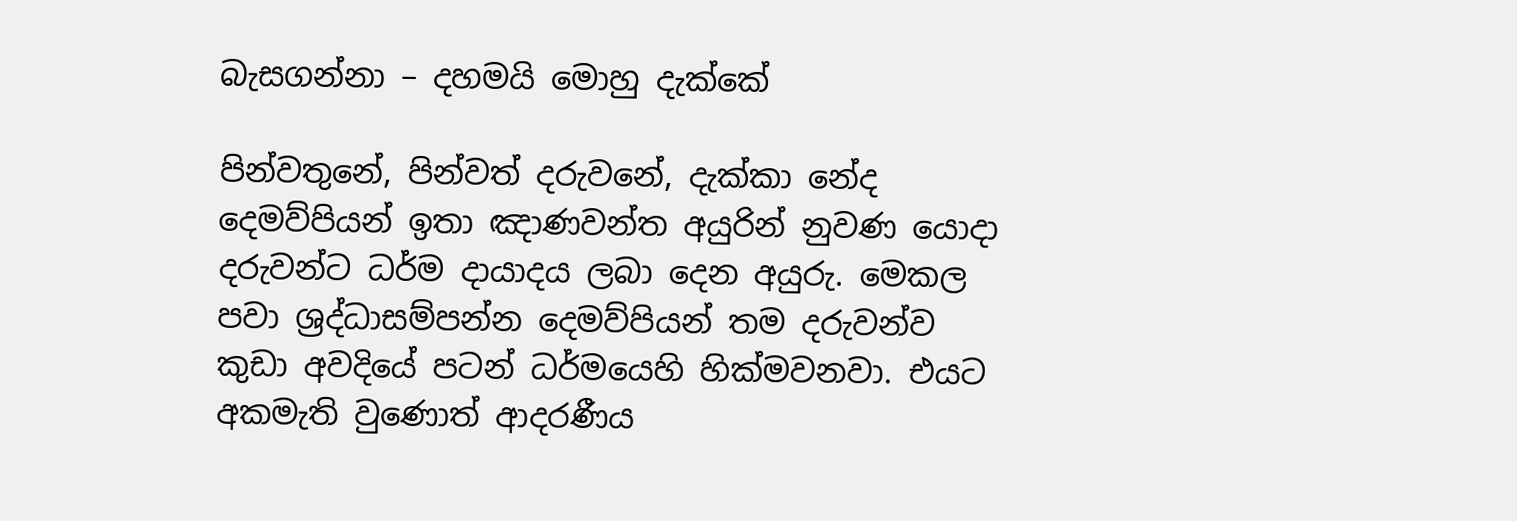බැසගන්නා – දහමයි මොහු දැක්කේ

පින්වතුනේ, පින්වත් දරුවනේ, දැක්කා නේද දෙමව්පියන් ඉතා ඤාණවන්ත අයුරින් නුවණ යොදා දරුවන්ට ධර්ම දායාදය ලබා දෙන අයුරු. මෙකල පවා ශ්‍රද්ධාසම්පන්න දෙමව්පියන් තම දරුවන්ව කුඩා අවදියේ පටන් ධර්මයෙහි හික්මවනවා. එයට අකමැති වුණොත් ආදරණීය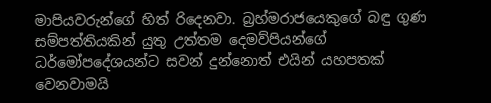මාපියවරුන්ගේ හිත් රිදෙනවා. බ්‍රහ්මරාජයෙකුගේ බඳු ගුණ සම්පත්තියකින් යුතු උත්තම දෙමව්පියන්ගේ ධර්මෝපදේශයන්ට සවන් දුන්නොත් එයින් යහපතක් වෙනවාමයි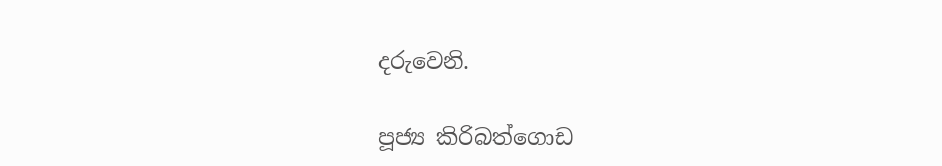දරුවෙනි.

පූජ්‍ය කිරිබත්ගොඩ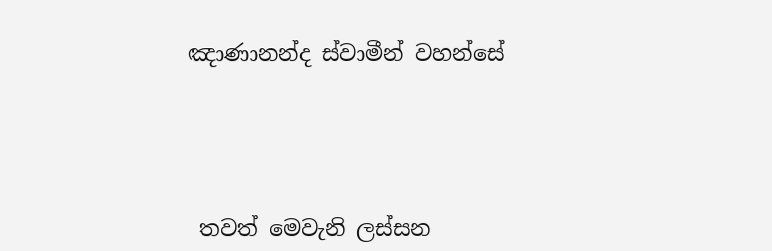ඤාණානන්ද ස්වාමීන් වහන්සේ





 තවත් මෙවැනි ලස්සන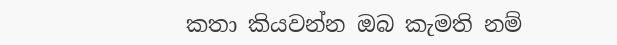කතා කියවන්න ඔබ කැමති නම්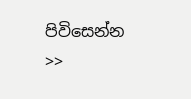පිවිසෙන්න >>